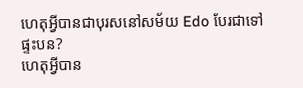ហេតុអ្វីបានជាបុរសនៅសម័យ Edo បែរជាទៅផ្ទះបន?
ហេតុអ្វីបាន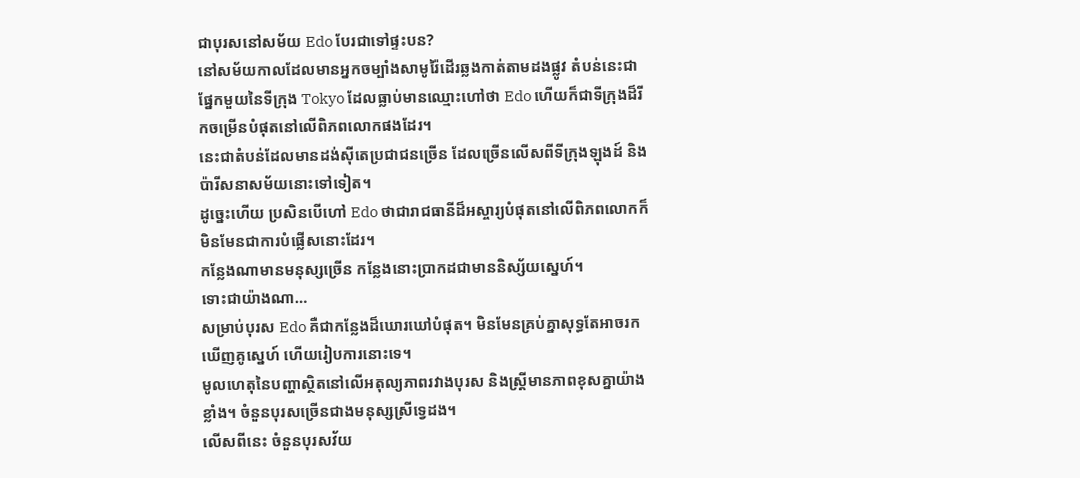ជាបុរសនៅសម័យ Edo បែរជាទៅផ្ទះបន?
នៅសម័យកាលដែលមានអ្នកចម្បាំងសាមូរ៉ៃដើរឆ្លងកាត់តាមដងផ្លូវ តំបន់នេះជាផ្នែកមួយនៃទីក្រុង Tokyo ដែលធ្លាប់មានឈ្មោះហៅថា Edo ហើយក៏ជាទីក្រុងដ៏រីកចម្រើនបំផុតនៅលើពិភពលោកផងដែរ។
នេះជាតំបន់ដែលមានដង់ស៊ីតេប្រជាជនច្រើន ដែលច្រើនលើសពីទីក្រុងឡុងដ៍ និងប៉ារីសនាសម័យនោះទៅទៀត។
ដូច្នេះហើយ ប្រសិនបើហៅ Edo ថាជារាជធានីដ៏អស្ចារ្យបំផុតនៅលើពិភពលោកក៏មិនមែនជាការបំផ្លើសនោះដែរ។
កន្លែងណាមានមនុស្សច្រើន កន្លែងនោះប្រាកដជាមាននិស្ស័យស្នេហ៍។
ទោះជាយ៉ាងណា…
សម្រាប់បុរស Edo គឺជាកន្លែងដ៏ឃោរឃៅបំផុត។ មិនមែនគ្រប់គ្នាសុទ្ធតែអាចរកឃើញគូស្នេហ៍ ហើយរៀបការនោះទេ។
មូលហេតុនៃបញ្ហាស្ថិតនៅលើអតុល្យភាពរវាងបុរស និងស្រ្តីមានភាពខុសគ្នាយ៉ាងខ្លាំង។ ចំនួនបុរសច្រើនជាងមនុស្សស្រីទ្វេដង។
លើសពីនេះ ចំនួនបុរសវ័យ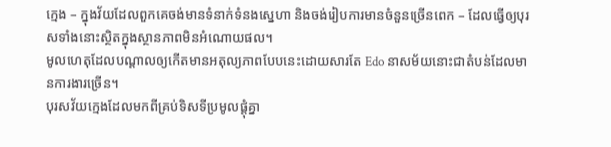ក្មេង – ក្នុងវ័យដែលពួកគេចង់មានទំនាក់ទំនងស្នេហា និងចង់រៀបការមានចំនួនច្រើនពេក – ដែលធ្វើឲ្យបុរសទាំងនោះស្ថិតក្នុងស្ថានភាពមិនអំណោយផល។
មូលហេតុដែលបណ្តាលឲ្យកើតមានអតុល្យភាពបែបនេះដោយសារតែ Edo នាសម័យនោះជាតំបន់ដែលមានការងារច្រើន។
បុរសវ័យក្មេងដែលមកពីគ្រប់ទិសទីប្រមូលផ្តុំគ្នា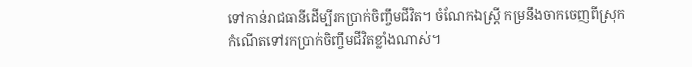ទៅកាន់រាជធានីដើម្បីរកប្រាក់ចិញ្ចឹមជីវិត។ ចំណែកឯស្រ្តី កម្រនឹងចាកចេញពីស្រុកកំណើតទៅរកប្រាក់ចិញ្ចឹមជីវិតខ្លាំងណាស់។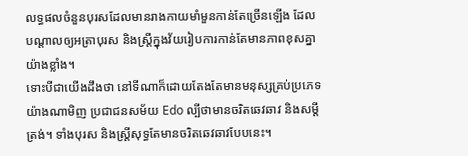លទ្ធផលចំនួនបុរសដែលមានរាងកាយមាំមួនកាន់តែច្រើនឡើង ដែលបណ្តាលឲ្យអត្រាបុរស និងស្រ្តីក្នុងវ័យរៀបការកាន់តែមានភាពខុសគ្នាយ៉ាងខ្លាំង។
ទោះបីជាយើងដឹងថា នៅទីណាក៏ដោយតែងតែមានមនុស្សគ្រប់ប្រភេទ យ៉ាងណាមិញ ប្រជាជនសម័យ Edo ល្បីថាមានចរិតឆេវឆាវ និងសម្តីត្រង់។ ទាំងបុរស និងស្ត្រីសុទ្ធតែមានចរិតឆេវឆាវបែបនេះ។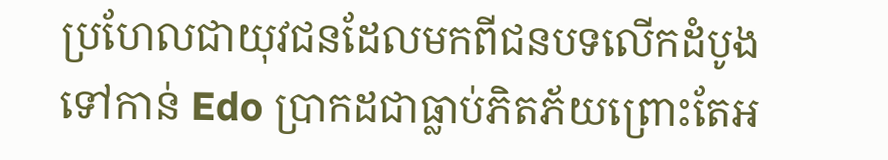ប្រហែលជាយុវជនដែលមកពីជនបទលើកដំបូងទៅកាន់ Edo ប្រាកដជាធ្លាប់ភិតភ័យព្រោះតែអ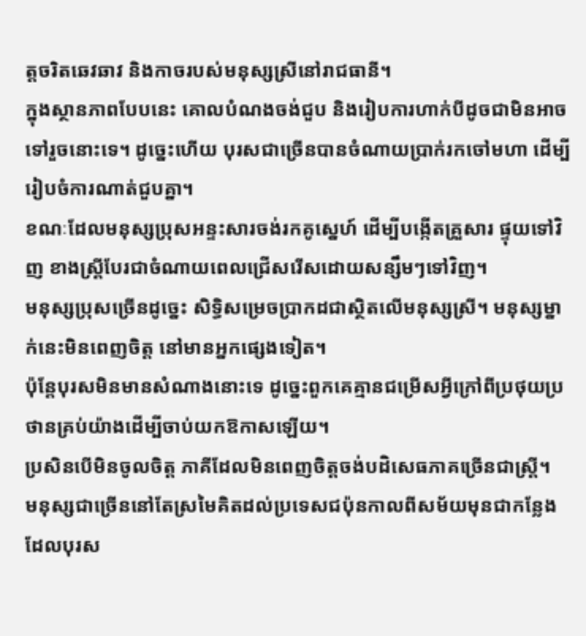ត្តចរិតឆេវឆាវ និងកាចរបស់មនុស្សស្រីនៅរាជធានី។
ក្នុងស្ថានភាពបែបនេះ គោលបំណងចង់ជួប និងរៀបការហាក់បីដូចជាមិនអាចទៅរួចនោះទេ។ ដូច្នេះហើយ បុរសជាច្រើនបានចំណាយប្រាក់រកចៅមហា ដើម្បីរៀបចំការណាត់ជួបគ្នា។
ខណៈដែលមនុស្សប្រុសអន្ទះសារចង់រកគូស្នេហ៍ ដើម្បីបង្កើតគ្រួសារ ផ្ទុយទៅវិញ ខាងស្រ្តីបែរជាចំណាយពេលជ្រើសរើសដោយសន្សឹមៗទៅវិញ។
មនុស្សប្រុសច្រើនដូច្នេះ សិទ្ធិសម្រេចប្រាកដជាស្ថិតលើមនុស្សស្រី។ មនុស្សម្នាក់នេះមិនពេញចិត្ត នៅមានអ្នកផ្សេងទៀត។
ប៉ុន្តែបុរសមិនមានសំណាងនោះទេ ដូច្នេះពួកគេគ្មានជម្រើសអ្វីក្រៅពីប្រថុយប្រថានគ្រប់យ៉ាងដើម្បីចាប់យកឱកាសឡើយ។
ប្រសិនបើមិនចូលចិត្ត ភាគីដែលមិនពេញចិត្តចង់បដិសេធភាគច្រើនជាស្រ្តី។
មនុស្សជាច្រើននៅតែស្រមៃគិតដល់ប្រទេសជប៉ុនកាលពីសម័យមុនជាកន្លែងដែលបុរស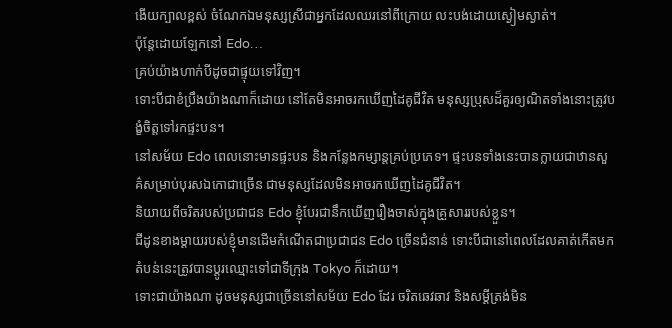ងើយក្បាលខ្ពស់ ចំណែកឯមនុស្សស្រីជាអ្នកដែលឈរនៅពីក្រោយ លះបង់ដោយស្ងៀមស្ងាត់។
ប៉ុន្តែដោយឡែកនៅ Edo…
គ្រប់យ៉ាងហាក់បីដូចជាផ្ទុយទៅវិញ។
ទោះបីជាខំប្រឹងយ៉ាងណាក៏ដោយ នៅតែមិនអាចរកឃើញដៃគូជីវិត មនុស្សប្រុសដ៏គួរឲ្យណិតទាំងនោះត្រូវបង្ខំចិត្តទៅរកផ្ទះបន។
នៅសម័យ Edo ពេលនោះមានផ្ទះបន និងកន្លែងកម្សាន្តគ្រប់ប្រភេទ។ ផ្ទះបនទាំងនេះបានក្លាយជាឋានសួគ៌សម្រាប់បុរសឯកោជាច្រើន ជាមនុស្សដែលមិនអាចរកឃើញដៃគូជីវិត។
និយាយពីចរិតរបស់ប្រជាជន Edo ខ្ញុំបែរជានឹកឃើញរឿងចាស់ក្នុងគ្រួសាររបស់ខ្លួន។
ជីដូនខាងម្តាយរបស់ខ្ញុំមានដើមកំណើតជាប្រជាជន Edo ច្រើនជំនាន់ ទោះបីជានៅពេលដែលគាត់កើតមក តំបន់នេះត្រូវបានប្តូរឈ្មោះទៅជាទីក្រុង Tokyo ក៏ដោយ។
ទោះជាយ៉ាងណា ដូចមនុស្សជាច្រើននៅសម័យ Edo ដែរ ចរិតឆេវឆាវ និងសម្តីត្រង់មិន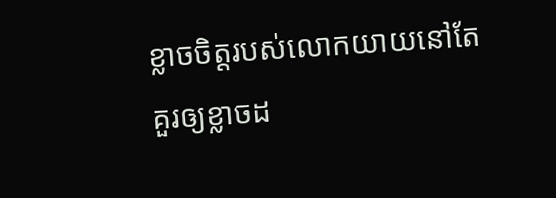ខ្លាចចិត្តរបស់លោកយាយនៅតែគួរឲ្យខ្លាចដ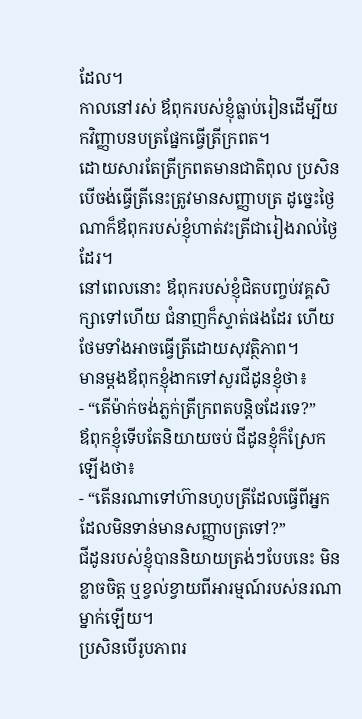ដែល។
កាលនៅរស់ ឪពុករបស់ខ្ញុំធ្លាប់រៀនដើម្បីយកវិញ្ញាបនបត្រផ្នែកធ្វើត្រីក្រពត។
ដោយសារតែត្រីក្រពតមានជាតិពុល ប្រសិនបើចង់ធ្វើត្រីនេះត្រូវមានសញ្ញាបត្រ ដូច្នេះថ្ងៃណាក៏ឪពុករបស់ខ្ញុំហាត់វះត្រីជារៀងរាល់ថ្ងៃដែរ។
នៅពេលនោះ ឪពុករបស់ខ្ញុំជិតបញ្ចប់វគ្គសិក្សាទៅហើយ ជំនាញក៏ស្ទាត់ផងដែរ ហើយថែមទាំងអាចធ្វើត្រីដោយសុវត្ថិភាព។
មានម្តងឪពុកខ្ញុំងាកទៅសួរជីដូនខ្ញុំថា៖
- “តើម៉ាក់ចង់ភ្លក់ត្រីក្រពតបន្តិចដែរទេ?”
ឪពុកខ្ញុំទើបតែនិយាយចប់ ជីដូនខ្ញុំក៏ស្រែកឡើងថា៖
- “តើនរណាទៅហ៊ានហូបត្រីដែលធ្វើពីអ្នកដែលមិនទាន់មានសញ្ញាបត្រទៅ?”
ជីដូនរបស់ខ្ញុំបាននិយាយត្រង់ៗបែបនេះ មិនខ្លាចចិត្ត ឬខ្វល់ខ្វាយពីអារម្មណ៍របស់នរណាម្នាក់ឡើយ។
ប្រសិនបើរូបភាពរ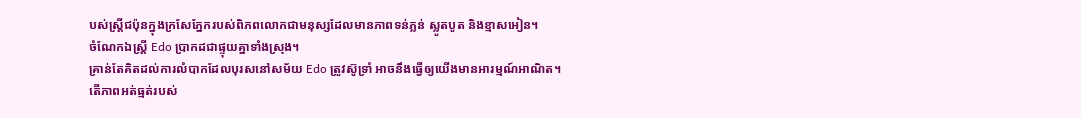បស់ស្ត្រីជប៉ុនក្នុងក្រសែភ្នែករបស់ពិភពលោកជាមនុស្សដែលមានភាពទន់ភ្លន់ ស្លូតបូត និងខ្មាសអៀន។
ចំណែកឯស្រ្តី Edo ប្រាកដជាផ្ទុយគ្នាទាំងស្រុង។
គ្រាន់តែគិតដល់ការលំបាកដែលបុរសនៅសម័យ Edo ត្រូវស៊ូទ្រាំ អាចនឹងធ្វើឲ្យយើងមានអារម្មណ៍អាណិត។
តើភាពអត់ធ្មត់របស់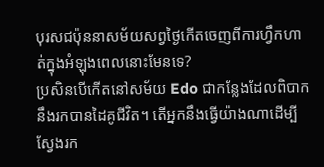បុរសជប៉ុននាសម័យសព្វថ្ងៃកើតចេញពីការហ្វឹកហាត់ក្នុងអំឡុងពេលនោះមែនទេ?
ប្រសិនបើកើតនៅសម័យ Edo ជាកន្លែងដែលពិបាកនឹងរកបានដៃគូជីវិត។ តើអ្នកនឹងធ្វើយ៉ាងណាដើម្បីស្វែងរក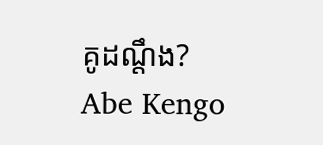គូដណ្តឹង?
Abe Kengo